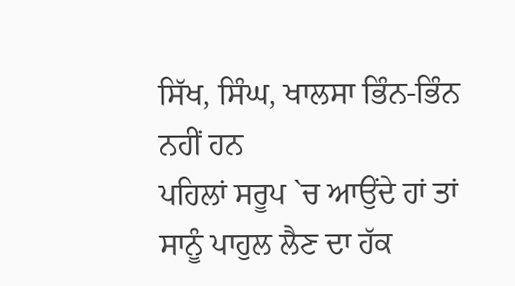ਸਿੱਖ, ਸਿੰਘ, ਖਾਲਸਾ ਭਿੰਨ-ਭਿੰਨ ਨਹੀਂ ਹਨ
ਪਹਿਲਾਂ ਸਰੂਪ `ਚ ਆਉਂਦੇ ਹਾਂ ਤਾਂ ਸਾਨੂੰ ਪਾਹੁਲ ਲੈਣ ਦਾ ਹੱਕ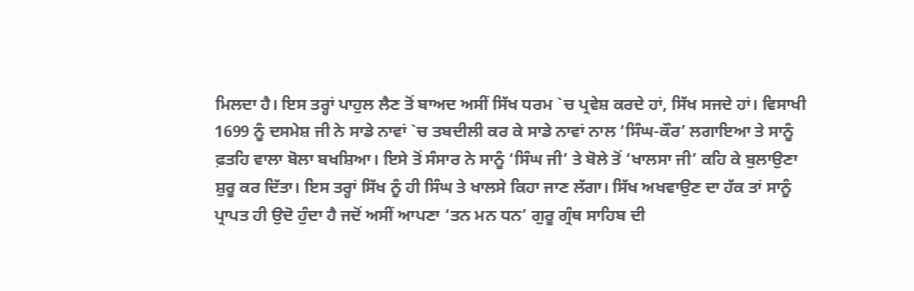ਮਿਲਦਾ ਹੈ। ਇਸ ਤਰ੍ਹਾਂ ਪਾਹੁਲ ਲੈਣ ਤੋਂ ਬਾਅਦ ਅਸੀਂ ਸਿੱਖ ਧਰਮ `ਚ ਪ੍ਰਵੇਸ਼ ਕਰਦੇ ਹਾਂ, ਸਿੱਖ ਸਜਦੇ ਹਾਂ। ਵਿਸਾਖੀ 1699 ਨੂੰ ਦਸਮੇਸ਼ ਜੀ ਨੇ ਸਾਡੇ ਨਾਵਾਂ `ਚ ਤਬਦੀਲੀ ਕਰ ਕੇ ਸਾਡੇ ਨਾਵਾਂ ਨਾਲ ‘ਸਿੰਘ-ਕੌਰ’ ਲਗਾਇਆ ਤੇ ਸਾਨੂੰ ਫ਼ਤਹਿ ਵਾਲਾ ਬੋਲਾ ਬਖਸ਼ਿਆ। ਇਸੇ ਤੋਂ ਸੰਸਾਰ ਨੇ ਸਾਨੂੰ ‘ਸਿੰਘ ਜੀ’ ਤੇ ਬੋਲੇ ਤੋਂ ‘ਖਾਲਸਾ ਜੀ’ ਕਹਿ ਕੇ ਬੁਲਾਉਣਾ ਸ਼ੁਰੂ ਕਰ ਦਿੱਤਾ। ਇਸ ਤਰ੍ਹਾਂ ਸਿੱਖ ਨੂੰ ਹੀ ਸਿੰਘ ਤੇ ਖਾਲਸੇ ਕਿਹਾ ਜਾਣ ਲੱਗਾ। ਸਿੱਖ ਅਖਵਾਉਣ ਦਾ ਹੱਕ ਤਾਂ ਸਾਨੂੰ ਪ੍ਰਾਪਤ ਹੀ ਉਦੋ ਹੁੰਦਾ ਹੈ ਜਦੋਂ ਅਸੀਂ ਆਪਣਾ ‘ਤਨ ਮਨ ਧਨ’ ਗੁਰੂ ਗ੍ਰੰਥ ਸਾਹਿਬ ਦੀ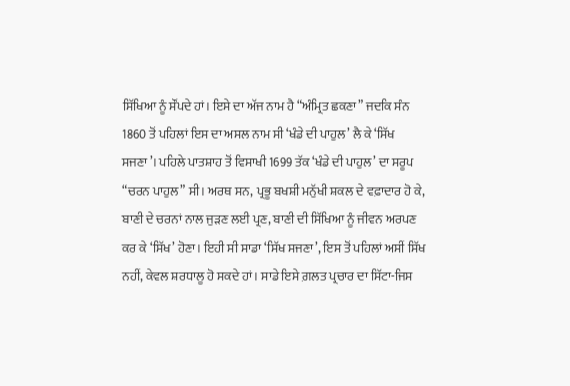ਸਿੱਖਿਆ ਨੂੰ ਸੌਂਪਦੇ ਹਾਂ। ਇਸੇ ਦਾ ਅੱਜ ਨਾਮ ਹੈ “ਅੰਮ੍ਰਿਤ ਛਕਣਾ” ਜਦਕਿ ਸੰਨ 1860 ਤੋਂ ਪਹਿਲਾਂ ਇਸ ਦਾ ਅਸਲ ਨਾਮ ਸੀ ‘ਖੰਡੇ ਦੀ ਪਾਹੁਲ’ ਲੈ ਕੇ ‘ਸਿੱਖ ਸਜਣਾ’। ਪਹਿਲੇ ਪਾਤਸ਼ਾਹ ਤੋਂ ਵਿਸਾਖੀ 1699 ਤੱਕ ‘ਖੰਡੇ ਦੀ ਪਾਹੁਲ’ ਦਾ ਸਰੂਪ “ਚਰਨ ਪਾਹੁਲ” ਸੀ। ਅਰਥ ਸਨ, ਪ੍ਰਭੂ ਬਖਸ਼ੀ ਮਨੁੱਖੀ ਸ਼ਕਲ ਦੇ ਵਫ਼ਾਦਾਰ ਹੋ ਕੇ, ਬਾਣੀ ਦੇ ਚਰਨਾਂ ਨਾਲ ਜੁੜਣ ਲਈ ਪ੍ਰਣ, ਬਾਣੀ ਦੀ ਸਿੱਖਿਆ ਨੂੰ ਜੀਵਨ ਅਰਪਣ ਕਰ ਕੇ ‘ਸਿੱਖ’ ਹੋਣਾ। ਇਹੀ ਸੀ ਸਾਡਾ ‘ਸਿੱਖ ਸਜਣਾ’, ਇਸ ਤੋਂ ਪਹਿਲਾਂ ਅਸੀਂ ਸਿੱਖ ਨਹੀਂ, ਕੇਵਲ ਸ਼ਰਧਾਲੂ ਹੋ ਸਕਦੇ ਹਾਂ। ਸਾਡੇ ਇਸੇ ਗ਼ਲਤ ਪ੍ਰਚਾਰ ਦਾ ਸਿੱਟਾ-ਜਿਸ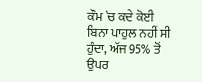ਕੌਮ `ਚ ਕਦੇ ਕੋਈ ਬਿਨਾ ਪਾਹੁਲ ਨਹੀਂ ਸੀ ਹੁੰਦਾ, ਅੱਜ 95% ਤੋਂ ਉਪਰ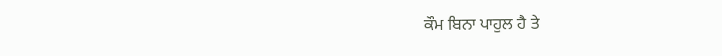ਕੌਮ ਬਿਨਾ ਪਾਹੁਲ ਹੈ ਤੇ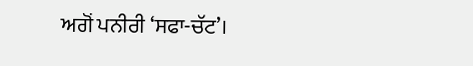ਅਗੋਂ ਪਨੀਰੀ ‘ਸਫਾ-ਚੱਟ’।